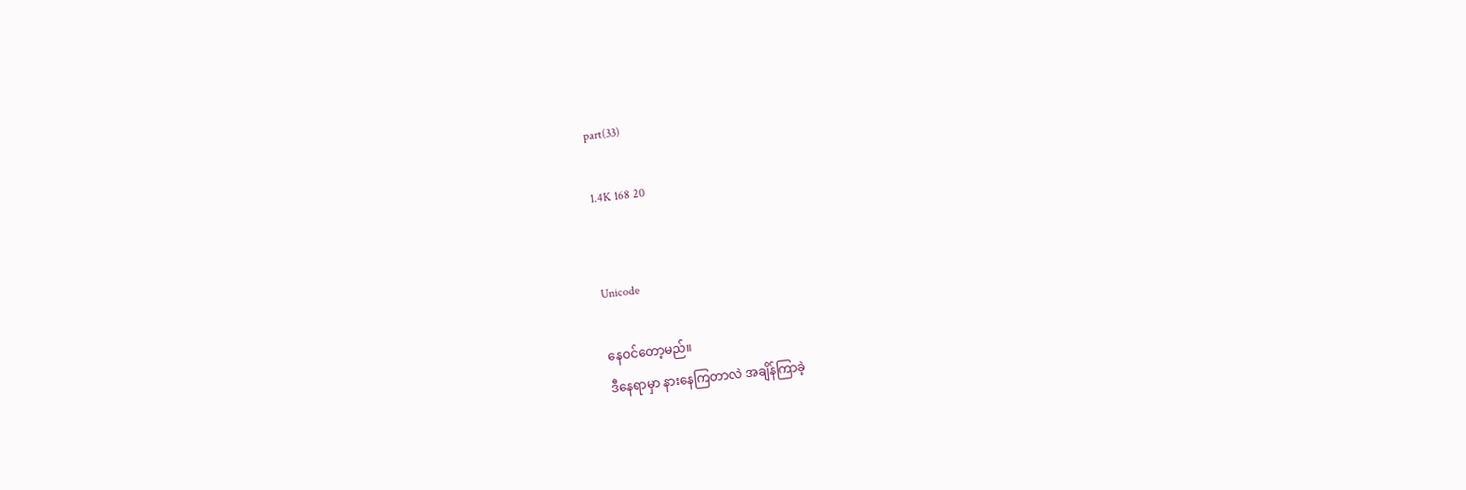part(33)

1.4K 168 20


Unicode

နေဝင်တော့မည်။
ဒီနေရာမှာ နားနေကြတာလဲ အချိန်ကြာခဲ့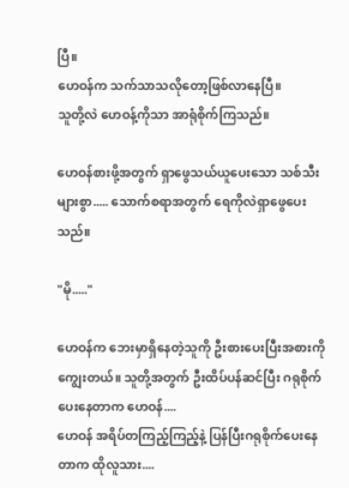ပြီ။
ဟေဝန်က သက်သာသလိုတော့ဖြစ်လာနေပြီ။
သူတို့လဲ ဟေဝန့်ကိုသာ အာရုံစိုက်ကြသည်။

ဟေဝန်စားဖို့အတွက် ရှာဖွေသယ်ယူပေးသော သစ်သီးများစွာ..... သောက်စရာအတွက် ရေကိုလဲရှာဖွေပေးသည်။

"မို....."

ဟေဝန်က ဘေးမှာရှိနေတဲ့သူကို ဦးစားပေးပြီးအစားကိုကျွေးတယ်။ သူတို့အတွက် ဦးထိပ်ပန်ဆင်ပြီး ဂရုစိုက်ပေးနေတာက ဟေဝန်....
ဟေဝန် အရိပ်တကြည့်ကြည့်နဲ့ ပြန်ပြီးဂရုစိုက်ပေးနေတာက ထိုလူသား....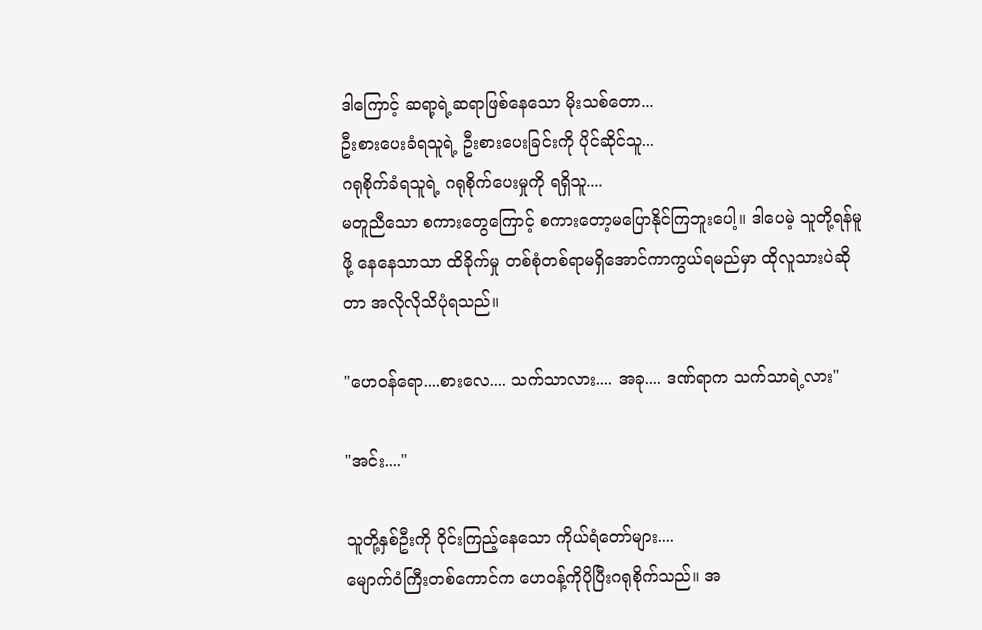ဒါကြောင့် ဆရာ့ရဲ့ဆရာဖြစ်နေသော မိုးသစ်တော...
ဦးစားပေးခံရသူရဲ့ ဦးစားပေးခြင်းကို ပိုင်ဆိုင်သူ...
ဂရုစိုက်ခံရသူရဲ့ ဂရုစိုက်ပေးမှုကို ရရှိသူ....
မတူညီသော စကားတွေကြောင့် စကားတော့မပြောနိုင်ကြဘူးပေါ့။ ဒါပေမဲ့ သူတို့ရန်မူဖို့ နေနေသာသာ ထိခိုက်မှု တစ်စုံတစ်ရာမရှိအောင်ကာကွယ်ရမည်မှာ ထိုလူသားပဲဆိုတာ အလိုလိုသိပုံရသည်။

"ဟေဝန်ရော....စားလေ.... သက်သာလား.... အခု.... ဒဏ်ရာက သက်သာရဲ့လား"

"အင်း...."

သူတို့နှစ်ဦးကို ဝိုင်းကြည့်နေသော ကိုယ်ရံတော်များ....
မျောက်ဝံကြီးတစ်ကောင်က ဟေဝန့်ကိုပိုပြီးဂရုစိုက်သည်။ အ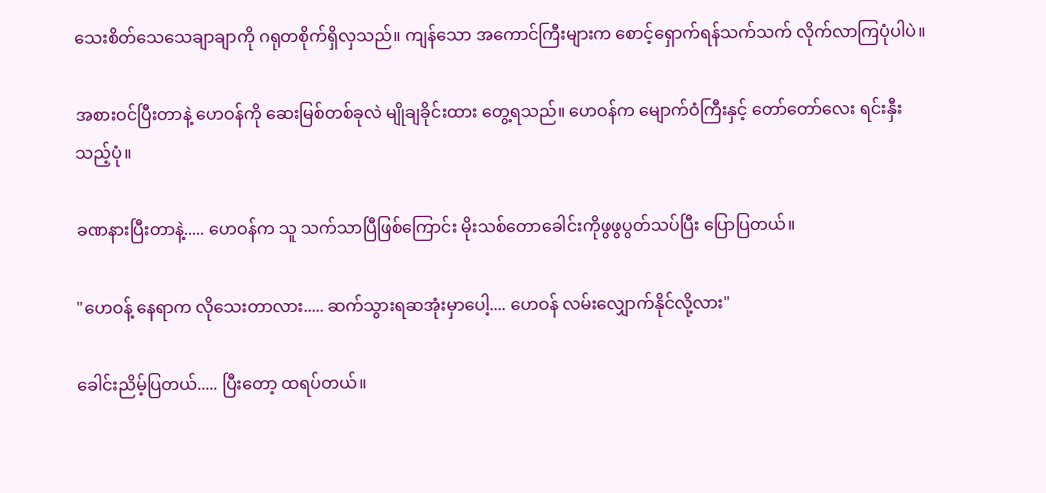သေးစိတ်သေသေချာချာကို ဂရုတစိုက်ရှိလှသည်။ ကျန်သော အကောင်ကြီးများက စောင့်ရှောက်ရန်သက်သက် လိုက်လာကြပုံပါပဲ။

အစားဝင်ပြီးတာနဲ့ ဟေဝန်ကို ဆေးမြစ်တစ်ခုလဲ မျိုချခိုင်းထား တွေ့ရသည်။ ဟေဝန်က မျောက်ဝံကြီးနှင့် တော်တော်လေး ရင်းနှီးသည့်ပုံ။

ခဏနားပြီးတာနဲ့..... ဟေဝန်က သူ သက်သာပြီဖြစ်ကြောင်း မိုးသစ်တောခေါင်းကိုဖွဖွပွတ်သပ်ပြီး ပြောပြတယ်။

"ဟေဝန့် နေရာက လိုသေးတာလား..... ဆက်သွားရဆအုံးမှာပေါ့.... ဟေဝန် လမ်းလျှောက်နိုင်လို့လား"

ခေါင်းညိမ့်ပြတယ်..... ပြီးတော့ ထရပ်တယ်။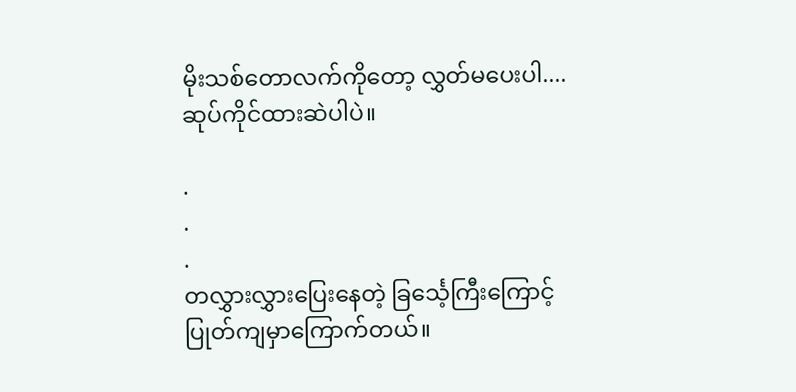မိုးသစ်တောလက်ကိုတော့ လွှတ်မပေးပါ.... ဆုပ်ကိုင်ထားဆဲပါပဲ။

.
.
.
တလွှားလွှားပြေးနေတဲ့ ခြင်္သေ့ကြီးကြောင့် ပြုတ်ကျမှာကြောက်တယ်။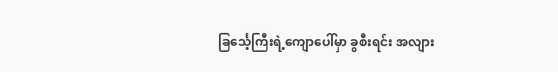ခြင်္သေ့ကြီးရဲ့ကျောပေါ်မှာ ခွစီးရင်း အလျား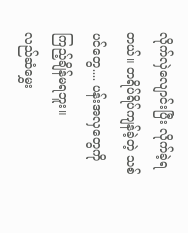လိုက်လှဲလျောင်းပြီး လိုက်ခဲ့ရတယ်။ တရိပ်ရိပ်ကျန်ခဲ့တဲ့ သစ်ပင်တွေ.... ပန်းအလှတွေကို ကြည့်ချိန်မရဘူး။
လည်ဆံမွှေး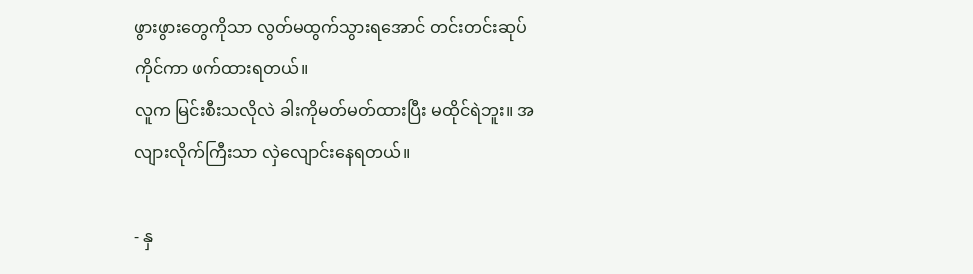ဖွားဖွားတွေကိုသာ လွတ်မထွက်သွားရအောင် တင်းတင်းဆုပ်ကိုင်ကာ ဖက်ထားရတယ်။
လူက မြင်းစီးသလိုလဲ ခါးကိုမတ်မတ်ထားပြီး မထိုင်ရဲဘူး။ အလျားလိုက်ကြီးသာ လှဲလျောင်းနေရတယ်။

- နှ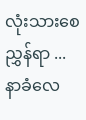လုံးသားစေညွှန်ရာ ... နာခံလေ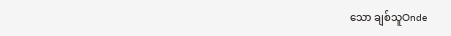သော ချစ်သူOnde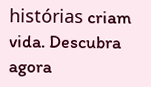histórias criam vida. Descubra agora